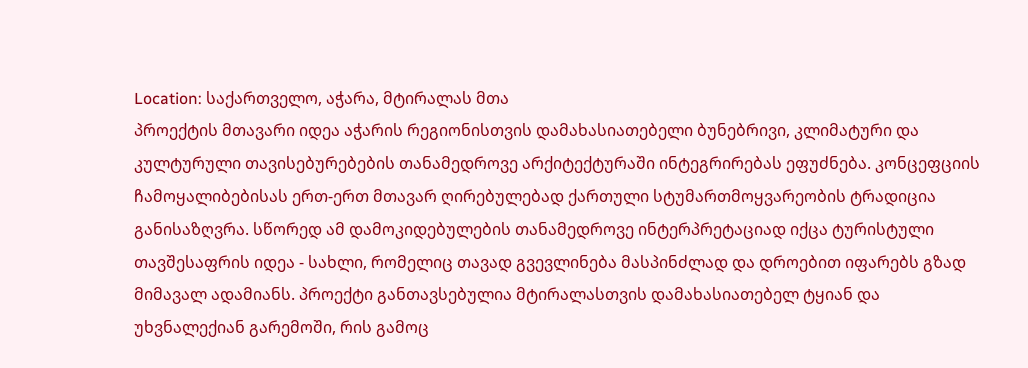Location: საქართველო, აჭარა, მტირალას მთა
პროექტის მთავარი იდეა აჭარის რეგიონისთვის დამახასიათებელი ბუნებრივი, კლიმატური და კულტურული თავისებურებების თანამედროვე არქიტექტურაში ინტეგრირებას ეფუძნება. კონცეფციის ჩამოყალიბებისას ერთ-ერთ მთავარ ღირებულებად ქართული სტუმართმოყვარეობის ტრადიცია განისაზღვრა. სწორედ ამ დამოკიდებულების თანამედროვე ინტერპრეტაციად იქცა ტურისტული თავშესაფრის იდეა - სახლი, რომელიც თავად გვევლინება მასპინძლად და დროებით იფარებს გზად მიმავალ ადამიანს. პროექტი განთავსებულია მტირალასთვის დამახასიათებელ ტყიან და უხვნალექიან გარემოში, რის გამოც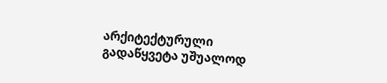არქიტექტურული გადაწყვეტა უშუალოდ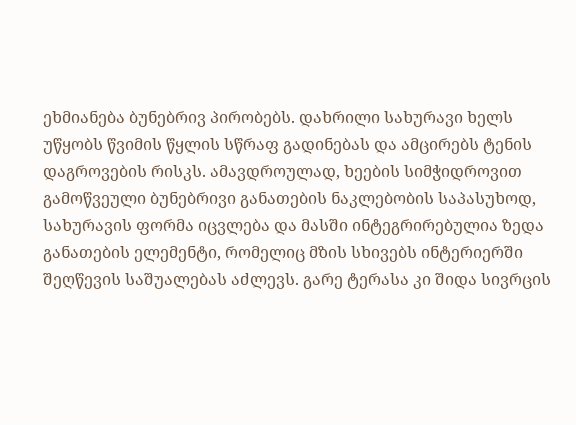ეხმიანება ბუნებრივ პირობებს. დახრილი სახურავი ხელს უწყობს წვიმის წყლის სწრაფ გადინებას და ამცირებს ტენის დაგროვების რისკს. ამავდროულად, ხეების სიმჭიდროვით გამოწვეული ბუნებრივი განათების ნაკლებობის საპასუხოდ, სახურავის ფორმა იცვლება და მასში ინტეგრირებულია ზედა განათების ელემენტი, რომელიც მზის სხივებს ინტერიერში შეღწევის საშუალებას აძლევს. გარე ტერასა კი შიდა სივრცის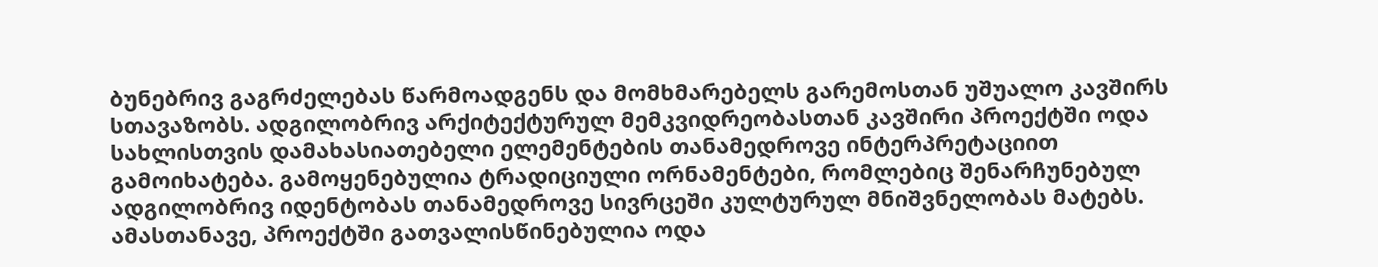ბუნებრივ გაგრძელებას წარმოადგენს და მომხმარებელს გარემოსთან უშუალო კავშირს სთავაზობს. ადგილობრივ არქიტექტურულ მემკვიდრეობასთან კავშირი პროექტში ოდა სახლისთვის დამახასიათებელი ელემენტების თანამედროვე ინტერპრეტაციით გამოიხატება. გამოყენებულია ტრადიციული ორნამენტები, რომლებიც შენარჩუნებულ ადგილობრივ იდენტობას თანამედროვე სივრცეში კულტურულ მნიშვნელობას მატებს. ამასთანავე, პროექტში გათვალისწინებულია ოდა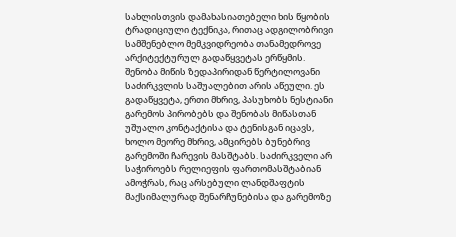სახლისთვის დამახასიათებელი ხის წყობის ტრადიციული ტექნიკა, რითაც ადგილობრივი სამშენებლო მემკვიდრეობა თანამედროვე არქიტექტურულ გადაწყვეტას ერწყმის. შენობა მიწის ზედაპირიდან წერტილოვანი საძირკვლის საშუალებით არის აწეული. ეს გადაწყვეტა, ერთი მხრივ, პასუხობს ნესტიანი გარემოს პირობებს და შენობას მიწასთან უშუალო კონტაქტისა და ტენისგან იცავს, ხოლო მეორე მხრივ, ამცირებს ბუნებრივ გარემოში ჩარევის მასშტაბს. საძირკველი არ საჭიროებს რელიეფის ფართომასშტაბიან ამოჭრას, რაც არსებული ლანდშაფტის მაქსიმალურად შენარჩუნებისა და გარემოზე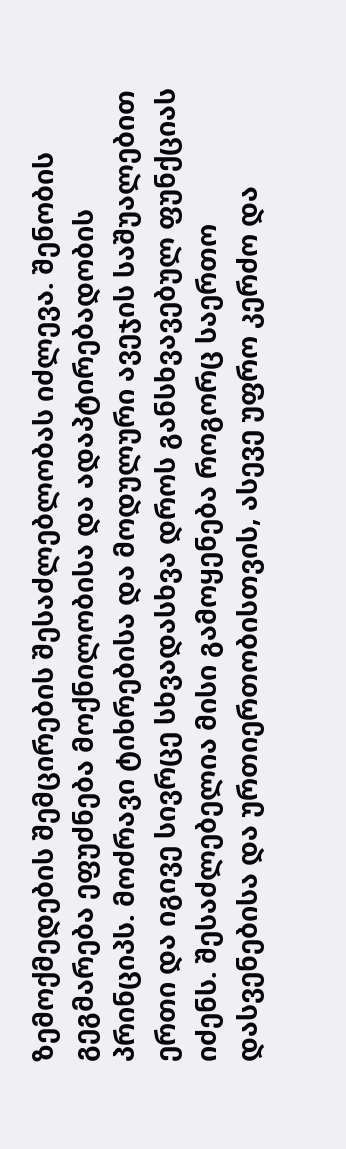ზემოქმედების შემცირების შესაძლებლობას იძლევა. შენობის გეგმარება ეფუძნება მოქნილობისა და ადაპტირებადობის პრინციპს. მოძრავი ტიხრებისა და მოდულური ავეჯის საშუალებით ერთი და იგივე სივრცე სხვადასხვა დროს განსხვავებულ ფუნქციას იძენს. შესაძლებელია მისი გამოყენება როგორც საერთო დასვენებისა და ურთიერთობისთვის, ასევე უფრო კერძო და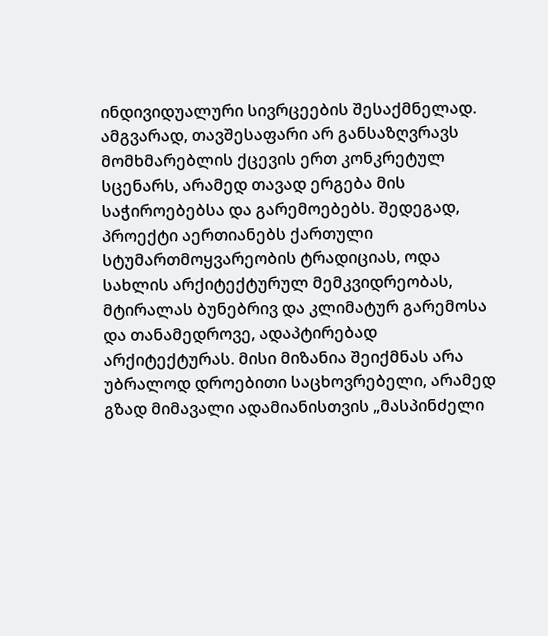ინდივიდუალური სივრცეების შესაქმნელად. ამგვარად, თავშესაფარი არ განსაზღვრავს მომხმარებლის ქცევის ერთ კონკრეტულ სცენარს, არამედ თავად ერგება მის საჭიროებებსა და გარემოებებს. შედეგად, პროექტი აერთიანებს ქართული სტუმართმოყვარეობის ტრადიციას, ოდა სახლის არქიტექტურულ მემკვიდრეობას, მტირალას ბუნებრივ და კლიმატურ გარემოსა და თანამედროვე, ადაპტირებად არქიტექტურას. მისი მიზანია შეიქმნას არა უბრალოდ დროებითი საცხოვრებელი, არამედ გზად მიმავალი ადამიანისთვის „მასპინძელი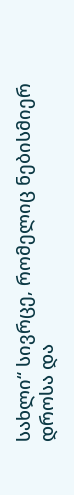სახლი“ სივრცე, რომელიც ნებისმიერ დროსა და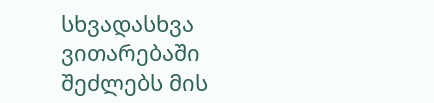სხვადასხვა ვითარებაში შეძლებს მის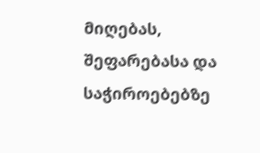მიღებას, შეფარებასა და საჭიროებებზე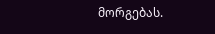მორგებას.